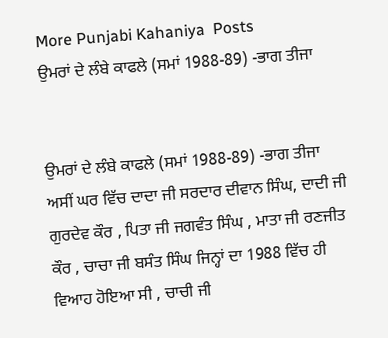More Punjabi Kahaniya  Posts
ਉਮਰਾਂ ਦੇ ਲੰਬੇ ਕਾਫਲੇ (ਸਮਾਂ 1988-89) -ਭਾਗ ਤੀਜਾ


ਉਮਰਾਂ ਦੇ ਲੰਬੇ ਕਾਫਲੇ (ਸਮਾਂ 1988-89) -ਭਾਗ ਤੀਜਾ ਅਸੀਂ ਘਰ ਵਿੱਚ ਦਾਦਾ ਜੀ ਸਰਦਾਰ ਦੀਵਾਨ ਸਿੰਘ, ਦਾਦੀ ਜੀ ਗੁਰਦੇਵ ਕੌਰ , ਪਿਤਾ ਜੀ ਜਗਵੰਤ ਸਿੰਘ , ਮਾਤਾ ਜੀ ਰਣਜੀਤ ਕੌਰ , ਚਾਚਾ ਜੀ ਬਸੰਤ ਸਿੰਘ ਜਿਨ੍ਹਾਂ ਦਾ 1988 ਵਿੱਚ ਹੀ ਵਿਆਹ ਹੋਇਆ ਸੀ , ਚਾਚੀ ਜੀ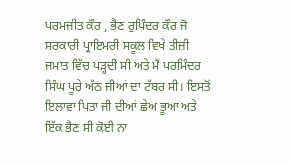ਪਰਮਜੀਤ ਕੌਰ , ਭੈਣ ਰੁਪਿੰਦਰ ਕੌਰ ਜੋ ਸਰਕਾਰੀ ਪ੍ਰਾਇਮਰੀ ਸਕੂਲ ਵਿਖੇ ਤੀਜ਼ੀ ਜਮਾਤ ਵਿੱਚ ਪੜ੍ਹਦੀ ਸੀ ਅਤੇ ਮੈਂ ਪਰਮਿੰਦਰ ਸਿੰਘ ਪੂਰੇ ਅੱਠ ਜੀਆਂ ਦਾ ਟੱਬਰ ਸੀ। ਇਸਤੋਂ ਇਲਾਵਾ ਪਿਤਾ ਜੀ ਦੀਆਂ ਛੇਅ ਭੂਆ ਅਤੇ ਇੱਕ ਭੈਣ ਸੀ ਕੋਈ ਨਾ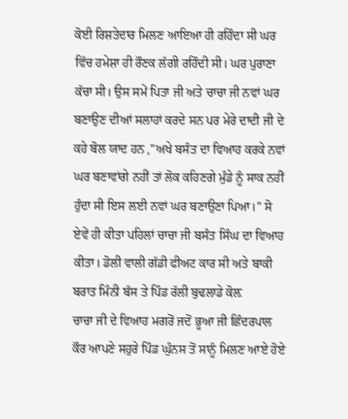ਕੋਈ ਰਿਸ਼ਤੇਦਾਰ ਮਿਲਣ ਆਇਆ ਹੀ ਰਹਿੰਦਾ ਸੀ ਘਰ ਵਿੱਚ ਹਮੇਸ਼ਾ ਹੀ ਰੌਣਕ ਲੱਗੀ ਰਹਿੰਦੀ ਸੀ। ਘਰ ਪੁਰਾਣਾ ਕੱਚਾ ਸੀ। ਉਸ ਸਮੇਂ ਪਿਤਾ ਜੀ ਅਤੇ ਚਾਚਾ ਜੀ ਨਵਾਂ ਘਰ ਬਣਾਉਣ ਦੀਆਂ ਸਲਾਹਾਂ ਕਰਦੇ ਸਨ ਪਰ ਮੇਰੇ ਦਾਦੀ ਜੀ ਦੇ ਕਹੇ ਬੋਲ ਯਾਦ ਹਨ ,”ਅਖੇ ਬਸੰਤ ਦਾ ਵਿਆਹ ਕਰਕੇ ਨਵਾਂ ਘਰ ਬਣਾਵਾਂਗੇ ਨਹੀਂ ਤਾਂ ਲੋਕ ਕਹਿਣਗੇ ਮੁੰਡੇ ਨੂੰ ਸਾਕ ਨਹੀਂ ਹੁੰਦਾ ਸੀ ਇਸ ਲਈ ਨਵਾਂ ਘਰ ਬਣਾਉਣਾ ਪਿਆ।” ਸੋ ਏਵੇਂ ਹੀ ਕੀਤਾ ਪਹਿਲਾਂ ਚਾਚਾ ਜੀ ਬਸੰਤ ਸਿੰਘ ਦਾ ਵਿਆਹ ਕੀਤਾ। ਡੋਲੀ ਵਾਲੀ ਗੱਡੀ ਫੀਅਟ ਕਾਰ ਸੀ ਅਤੇ ਬਾਕੀ ਬਰਾਤ ਮਿੰਨੀ ਬੱਸ ਤੇ ਪਿੰਡ ਰੱਲੀ ਬੁਢਲਾਡੇ ਕੋਲ਼
ਚਾਚਾ ਜੀ ਦੇ ਵਿਆਹ ਮਗਰੋਂ ਜਦੋਂ ਭੂਆ ਜੀ ਛਿੰਦਰਪਾਲ ਕੌਰ ਆਪਣੇ ਸਹੁਰੇ ਪਿੰਡ ਘੁੰਨਸ ਤੋਂ ਸਾਨੂੰ ਮਿਲਣ ਆਏ ਹੋਏ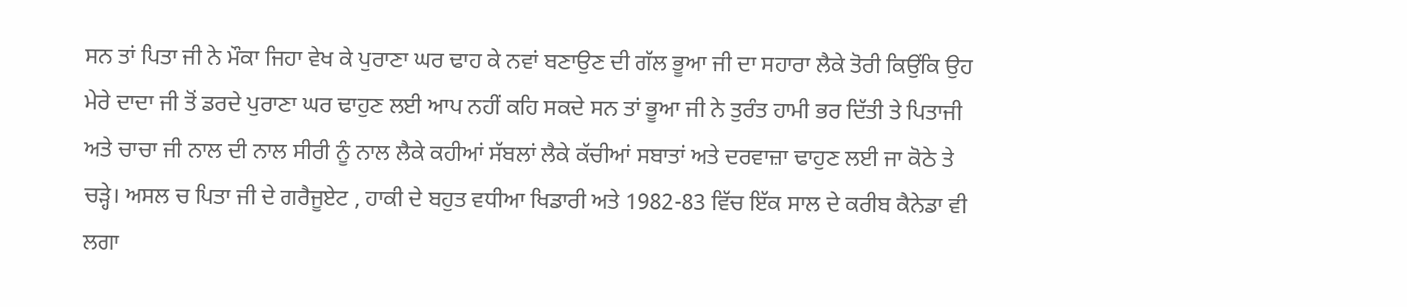ਸਨ ਤਾਂ ਪਿਤਾ ਜੀ ਨੇ ਮੌਕਾ ਜਿਹਾ ਵੇਖ ਕੇ ਪੁਰਾਣਾ ਘਰ ਢਾਹ ਕੇ ਨਵਾਂ ਬਣਾਉਣ ਦੀ ਗੱਲ ਭੂਆ ਜੀ ਦਾ ਸਹਾਰਾ ਲੈਕੇ ਤੋਰੀ ਕਿਉਂਕਿ ਉਹ ਮੇਰੇ ਦਾਦਾ ਜੀ ਤੋਂ ਡਰਦੇ ਪੁਰਾਣਾ ਘਰ ਢਾਹੁਣ ਲਈ ਆਪ ਨਹੀਂ ਕਹਿ ਸਕਦੇ ਸਨ ਤਾਂ ਭੂਆ ਜੀ ਨੇ ਤੁਰੰਤ ਹਾਮੀ ਭਰ ਦਿੱਤੀ ਤੇ ਪਿਤਾਜੀ ਅਤੇ ਚਾਚਾ ਜੀ ਨਾਲ ਦੀ ਨਾਲ ਸੀਰੀ ਨੂੰ ਨਾਲ ਲੈਕੇ ਕਹੀਆਂ ਸੱਬਲਾਂ ਲੈਕੇ ਕੱਚੀਆਂ ਸਬਾਤਾਂ ਅਤੇ ਦਰਵਾਜ਼ਾ ਢਾਹੁਣ ਲਈ ਜਾ ਕੋਠੇ ਤੇ ਚੜ੍ਹੇ। ਅਸਲ ਚ ਪਿਤਾ ਜੀ ਦੇ ਗਰੈਜੂਏਟ , ਹਾਕੀ ਦੇ ਬਹੁਤ ਵਧੀਆ ਖਿਡਾਰੀ ਅਤੇ 1982-83 ਵਿੱਚ ਇੱਕ ਸਾਲ ਦੇ ਕਰੀਬ ਕੈਨੇਡਾ ਵੀ ਲਗਾ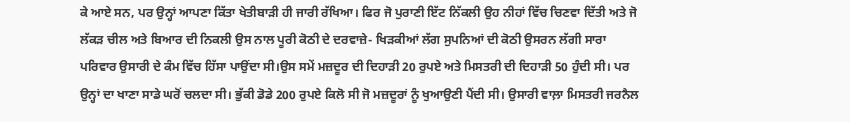ਕੇ ਆਏ ਸਨ, ਪਰ ਉਨ੍ਹਾਂ ਆਪਣਾ ਕਿੱਤਾ ਖੇਤੀਬਾੜੀ ਹੀ ਜਾਰੀ ਰੱਖਿਆ। ਫਿਰ ਜੋ ਪੁਰਾਣੀ ਇੱਟ ਨਿੱਕਲੀ ਉਹ ਨੀਹਾਂ ਵਿੱਚ ਚਿਣਵਾ ਦਿੱਤੀ ਅਤੇ ਜੋ ਲੱਕੜ ਚੀਲ ਅਤੇ ਬਿਆਰ ਦੀ ਨਿਕਲੀ ਉਸ ਨਾਲ ਪੂਰੀ ਕੋਠੀ ਦੇ ਦਰਵਾਜ਼ੇ- ਖਿੜਕੀਆਂ ਲੱਗ ਸੁਪਨਿਆਂ ਦੀ ਕੋਠੀ ਉਸਰਨ ਲੱਗੀ ਸਾਰਾ ਪਰਿਵਾਰ ਉਸਾਰੀ ਦੇ ਕੰਮ ਵਿੱਚ ਹਿੱਸਾ ਪਾਉਂਦਾ ਸੀ।ਉਸ ਸਮੇਂ ਮਜ਼ਦੂਰ ਦੀ ਦਿਹਾੜੀ 20 ਰੁਪਏ ਅਤੇ ਮਿਸਤਰੀ ਦੀ ਦਿਹਾੜੀ 50 ਹੁੰਦੀ ਸੀ। ਪਰ ਉਨ੍ਹਾਂ ਦਾ ਖਾਣਾ ਸਾਡੇ ਘਰੋਂ ਚਲਦਾ ਸੀ। ਭੁੱਕੀ ਡੋਡੇ 200 ਰੁਪਏ ਕਿਲੋ ਸੀ ਜੋ ਮਜ਼ਦੂਰਾਂ ਨੂੰ ਖੁਆਉਣੀ ਪੈਂਦੀ ਸੀ। ਉਸਾਰੀ ਵਾਲ਼ਾ ਮਿਸਤਰੀ ਜਰਨੈਲ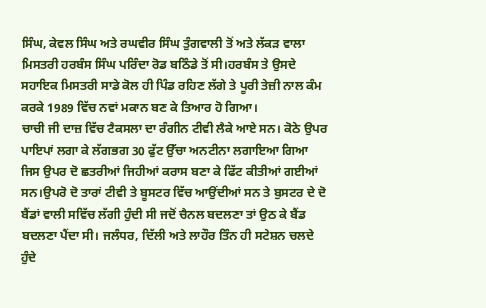ਸਿੰਘ, ਕੇਵਲ ਸਿੰਘ ਅਤੇ ਰਘਵੀਰ ਸਿੰਘ ਤੁੰਗਵਾਲੀ ਤੋਂ ਅਤੇ ਲੱਕੜ ਵਾਲਾ ਮਿਸਤਰੀ ਹਰਬੰਸ ਸਿੰਘ ਪਰਿੰਦਾ ਰੋਡ ਬਠਿੰਡੇ ਤੋਂ ਸੀ।ਹਰਬੰਸ ਤੇ ਉਸਦੇ ਸਹਾਇਕ ਮਿਸਤਰੀ ਸਾਡੇ ਕੋਲ ਹੀ ਪਿੰਡ ਰਹਿਣ ਲੱਗੇ ਤੇ ਪੂਰੀ ਤੇਜ਼ੀ ਨਾਲ ਕੰਮ ਕਰਕੇ 1989 ਵਿੱਚ ਨਵਾਂ ਮਕਾਨ ਬਣ ਕੇ ਤਿਆਰ ਹੋ ਗਿਆ।
ਚਾਚੀ ਜੀ ਦਾਜ਼ ਵਿੱਚ ਟੈਕਸਲਾ ਦਾ ਰੰਗੀਨ ਟੀਵੀ ਲੈਕੇ ਆਏ ਸਨ। ਕੋਠੇ ਉਪਰ ਪਾਇਪਾਂ ਲਗਾ ਕੇ ਲੱਗਭਗ 30 ਫੁੱਟ ਉੱਚਾ ਅਨਟੀਨਾ ਲਗਾਇਆ ਗਿਆ ਜਿਸ ਉਪਰ ਦੋ ਛਤਰੀਆਂ ਜਿਹੀਆਂ ਕਰਾਸ ਬਣਾ ਕੇ ਫਿੱਟ ਕੀਤੀਆਂ ਗਈਆਂ ਸਨ।ਉਪਰੋ ਦੋ ਤਾਰਾਂ ਟੀਵੀ ਤੇ ਬੂਸਟਰ ਵਿੱਚ ਆਉਂਦੀਆਂ ਸਨ ਤੇ ਬੁਸਟਰ ਦੇ ਦੋ ਬੈਂਡਾਂ ਵਾਲੀ ਸਵਿੱਚ ਲੱਗੀ ਹੁੰਦੀ ਸੀ ਜਦੋਂ ਚੈਨਲ ਬਦਲਣਾ ਤਾਂ ਉਠ ਕੇ ਬੈਂਡ ਬਦਲਣਾ ਪੈਂਦਾ ਸੀ। ਜਲੰਧਰ, ਦਿੱਲੀ ਅਤੇ ਲਾਹੌਰ ਤਿੰਨ ਹੀ ਸਟੇਸ਼ਨ ਚਲਦੇ ਹੁੰਦੇ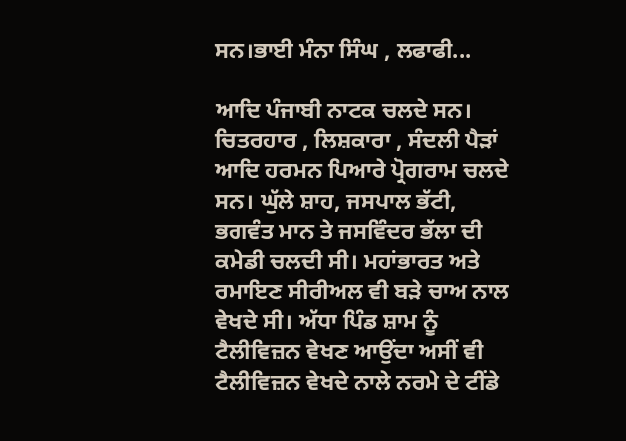ਸਨ।ਭਾਈ ਮੰਨਾ ਸਿੰਘ , ਲਫਾਫੀ...

ਆਦਿ ਪੰਜਾਬੀ ਨਾਟਕ ਚਲਦੇ ਸਨ। ਚਿਤਰਹਾਰ , ਲਿਸ਼ਕਾਰਾ , ਸੰਦਲੀ ਪੈੜਾਂ ਆਦਿ ਹਰਮਨ ਪਿਆਰੇ ਪ੍ਰੋਗਰਾਮ ਚਲਦੇ ਸਨ। ਘੁੱਲੇ ਸ਼ਾਹ, ਜਸਪਾਲ ਭੱਟੀ, ਭਗਵੰਤ ਮਾਨ ਤੇ ਜਸਵਿੰਦਰ ਭੱਲਾ ਦੀ ਕਮੇਡੀ ਚਲਦੀ ਸੀ। ਮਹਾਂਭਾਰਤ ਅਤੇ ਰਮਾਇਣ ਸੀਰੀਅਲ ਵੀ ਬੜੇ ਚਾਅ ਨਾਲ ਵੇਖਦੇ ਸੀ। ਅੱਧਾ ਪਿੰਡ ਸ਼ਾਮ ਨੂੰ ਟੈਲੀਵਿਜ਼ਨ ਵੇਖਣ ਆਉਂਦਾ ਅਸੀਂ ਵੀ ਟੈਲੀਵਿਜ਼ਨ ਵੇਖਦੇ ਨਾਲੇ ਨਰਮੇ ਦੇ ਟੀਂਡੇ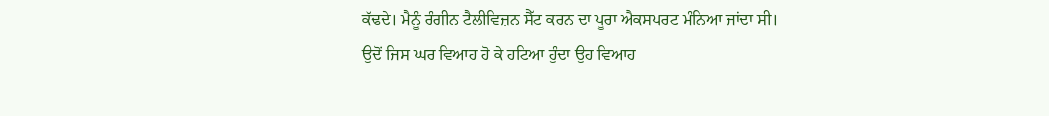ਕੱਢਦੇ। ਮੈਨੂੰ ਰੰਗੀਨ ਟੈਲੀਵਿਜ਼ਨ ਸੈੱਟ ਕਰਨ ਦਾ ਪੂਰਾ ਐਕਸਪਰਟ ਮੰਨਿਆ ਜਾਂਦਾ ਸੀ। ਉਦੋਂ ਜਿਸ ਘਰ ਵਿਆਹ ਹੋ ਕੇ ਹਟਿਆ ਹੁੰਦਾ ਉਹ ਵਿਆਹ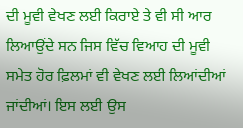ਦੀ ਮੂਵੀ ਵੇਖਣ ਲਈ ਕਿਰਾਏ ਤੇ ਵੀ ਸੀ ਆਰ ਲਿਆਉਂਦੇ ਸਨ ਜਿਸ ਵਿੱਚ ਵਿਆਹ ਦੀ ਮੂਵੀ ਸਮੇਤ ਹੋਰ ਫ਼ਿਲਮਾਂ ਵੀ ਵੇਖਣ ਲਈ ਲਿਆਂਦੀਆਂ ਜਾਂਦੀਆਂ। ਇਸ ਲਈ ਉਸ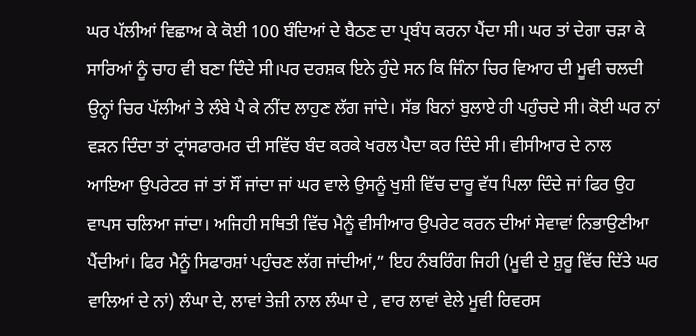ਘਰ ਪੱਲੀਆਂ ਵਿਛਾਅ ਕੇ ਕੋਈ 100 ਬੰਦਿਆਂ ਦੇ ਬੈਠਣ ਦਾ ਪ੍ਰਬੰਧ ਕਰਨਾ ਪੈਂਦਾ ਸੀ। ਘਰ ਤਾਂ ਦੇਗਾ ਚੜਾ ਕੇ ਸਾਰਿਆਂ ਨੂੰ ਚਾਹ ਵੀ ਬਣਾ ਦਿੰਦੇ ਸੀ।ਪਰ ਦਰਸ਼ਕ ਇਨੇ ਹੁੰਦੇ ਸਨ ਕਿ ਜਿੰਨਾ ਚਿਰ ਵਿਆਹ ਦੀ ਮੂਵੀ ਚਲਦੀ ਉਨ੍ਹਾਂ ਚਿਰ ਪੱਲੀਆਂ ਤੇ ਲੰਬੇ ਪੈ ਕੇ ਨੀਂਦ ਲਾਹੁਣ ਲੱਗ ਜਾਂਦੇ। ਸੱਭ ਬਿਨਾਂ ਬੁਲਾਏ ਹੀ ਪਹੁੰਚਦੇ ਸੀ। ਕੋਈ ਘਰ ਨਾਂ ਵੜਨ ਦਿੰਦਾ ਤਾਂ ਟ੍ਰਾਂਸਫਾਰਮਰ ਦੀ ਸਵਿੱਚ ਬੰਦ ਕਰਕੇ ਖਰਲ ਪੈਦਾ ਕਰ ਦਿੰਦੇ ਸੀ। ਵੀਸੀਆਰ ਦੇ ਨਾਲ ਆਇਆ ਉਪਰੇਟਰ ਜਾਂ ਤਾਂ ਸੌਂ ਜਾਂਦਾ ਜਾਂ ਘਰ ਵਾਲੇ ਉਸਨੂੰ ਖੁਸ਼ੀ ਵਿੱਚ ਦਾਰੂ ਵੱਧ ਪਿਲਾ ਦਿੰਦੇ ਜਾਂ ਫਿਰ ਉਹ ਵਾਪਸ ਚਲਿਆ ਜਾਂਦਾ। ਅਜਿਹੀ ਸਥਿਤੀ ਵਿੱਚ ਮੈਨੂੰ ਵੀਸੀਆਰ ਉਪਰੇਟ ਕਰਨ ਦੀਆਂ ਸੇਵਾਵਾਂ ਨਿਭਾਉਣੀਆ ਪੈਂਦੀਆਂ। ਫਿਰ ਮੈਨੂੰ ਸਿਫਾਰਸ਼ਾਂ ਪਹੁੰਚਣ ਲੱਗ ਜਾਂਦੀਆਂ,” ਇਹ ਨੰਬਰਿੰਗ ਜਿਹੀ (ਮੂਵੀ ਦੇ ਸ਼ੁਰੂ ਵਿੱਚ ਦਿੱਤੇ ਘਰ ਵਾਲਿਆਂ ਦੇ ਨਾਂ) ਲੰਘਾ ਦੇ, ਲਾਵਾਂ ਤੇਜ਼ੀ ਨਾਲ ਲੰਘਾ ਦੇ , ਵਾਰ ਲਾਵਾਂ ਵੇਲੇ ਮੂਵੀ ਰਿਵਰਸ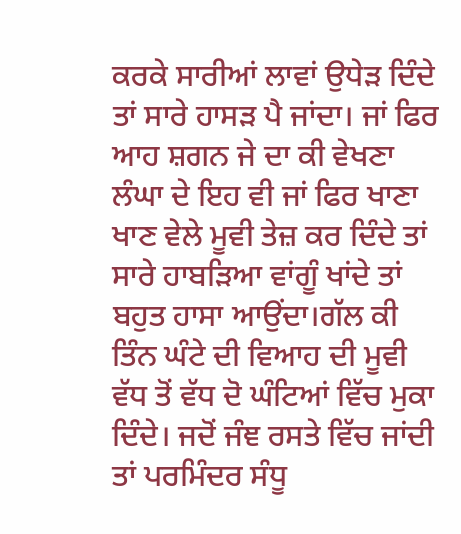ਕਰਕੇ ਸਾਰੀਆਂ ਲਾਵਾਂ ਉਧੇੜ ਦਿੰਦੇ ਤਾਂ ਸਾਰੇ ਹਾਸੜ ਪੈ ਜਾਂਦਾ। ਜਾਂ ਫਿਰ ਆਹ ਸ਼ਗਨ ਜੇ ਦਾ ਕੀ ਵੇਖਣਾ ਲੰਘਾ ਦੇ ਇਹ ਵੀ ਜਾਂ ਫਿਰ ਖਾਣਾ ਖਾਣ ਵੇਲੇ ਮੂਵੀ ਤੇਜ਼ ਕਰ ਦਿੰਦੇ ਤਾਂ ਸਾਰੇ ਹਾਬੜਿਆ ਵਾਂਗੂੰ ਖਾਂਦੇ ਤਾਂ ਬਹੁਤ ਹਾਸਾ ਆਉਂਦਾ।ਗੱਲ ਕੀ ਤਿੰਨ ਘੰਟੇ ਦੀ ਵਿਆਹ ਦੀ ਮੂਵੀ ਵੱਧ ਤੋਂ ਵੱਧ ਦੋ ਘੰਟਿਆਂ ਵਿੱਚ ਮੁਕਾ ਦਿੰਦੇ। ਜਦੋਂ ਜੰਞ ਰਸਤੇ ਵਿੱਚ ਜਾਂਦੀ ਤਾਂ ਪਰਮਿੰਦਰ ਸੰਧੂ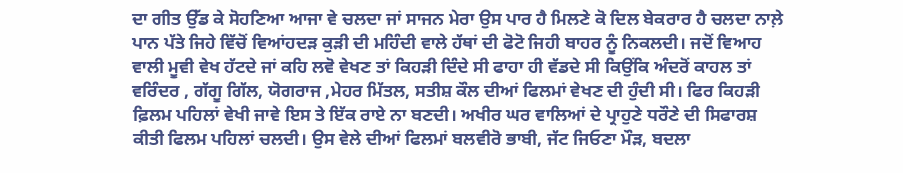ਦਾ ਗੀਤ ਉੱਡ ਕੇ ਸੋਹਣਿਆ ਆਜਾ ਵੇ ਚਲਦਾ ਜਾਂ ਸਾਜਨ ਮੇਰਾ ਉਸ ਪਾਰ ਹੈ ਮਿਲਣੇ ਕੋ ਦਿਲ ਬੇਕਰਾਰ ਹੈ ਚਲਦਾ ਨਾਲ਼ੇ ਪਾਨ ਪੱਤੇ ਜਿਹੇ ਵਿੱਚੋਂ ਵਿਆਂਹਦੜ ਕੁੜੀ ਦੀ ਮਹਿੰਦੀ ਵਾਲੇ ਹੱਥਾਂ ਦੀ ਫੋਟੋ ਜਿਹੀ ਬਾਹਰ ਨੂੰ ਨਿਕਲਦੀ। ਜਦੋਂ ਵਿਆਹ ਵਾਲੀ ਮੂਵੀ ਵੇਖ ਹੱਟਦੇ ਜਾਂ ਕਹਿ ਲਵੋ ਵੇਖਣ ਤਾਂ ਕਿਹੜੀ ਦਿੰਦੇ ਸੀ ਫਾਹਾ ਹੀ ਵੱਡਦੇ ਸੀ ਕਿਉਂਕਿ ਅੰਦਰੋਂ ਕਾਹਲ ਤਾਂ ਵਰਿੰਦਰ , ਗੱਗੂ ਗਿੱਲ, ਯੋਗਰਾਜ ,ਮੇਹਰ ਮਿੱਤਲ, ਸਤੀਸ਼ ਕੌਲ ਦੀਆਂ ਫਿਲਮਾਂ ਵੇਖਣ ਦੀ ਹੁੰਦੀ ਸੀ। ਫਿਰ ਕਿਹੜੀ ਫ਼ਿਲਮ ਪਹਿਲਾਂ ਵੇਖੀ ਜਾਵੇ ਇਸ ਤੇ ਇੱਕ ਰਾਏ ਨਾ ਬਣਦੀ। ਅਖੀਰ ਘਰ ਵਾਲਿਆਂ ਦੇ ਪ੍ਰਾਹੁਣੇ ਧਰੌਣੇ ਦੀ ਸਿਫਾਰਸ਼ ਕੀਤੀ ਫਿਲਮ ਪਹਿਲਾਂ ਚਲਦੀ। ਉਸ ਵੇਲੇ ਦੀਆਂ ਫਿਲਮਾਂ ਬਲਵੀਰੋ ਭਾਬੀ, ਜੱਟ ਜਿਓਣਾ ਮੌੜ, ਬਦਲਾ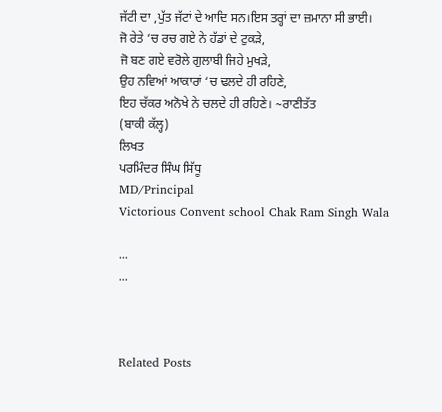ਜੱਟੀ ਦਾ ,ਪੁੱਤ ਜੱਟਾਂ ਦੇ ਆਦਿ ਸਨ।ਇਸ ਤਰ੍ਹਾਂ ਦਾ ਜ਼ਮਾਨਾ ਸੀ ਭਾਈ।
ਜੋ ਰੇਤੇ ‘ਚ ਰਚ ਗਏ ਨੇ ਹੱਡਾਂ ਦੇ ਟੁਕੜੇ,
ਜੋ ਬਣ ਗਏ ਵਰੋਲੇ ਗੁਲਾਬੀ ਜਿਹੇ ਮੁਖੜੇ,
ਉਹ ਨਵਿਆਂ ਆਕਾਰਾਂ ‘ਚ ਢਲਦੇ ਹੀ ਰਹਿਣੇ,
ਇਹ ਚੱਕਰ ਅਨੋਖੇ ਨੇ ਚਲਦੇ ਹੀ ਰਹਿਣੇ। ~ਰਾਣੀਤੱਤ
(ਬਾਕੀ ਕੱਲ੍ਹ)
ਲਿਖਤ
ਪਰਮਿੰਦਰ ਸਿੰਘ ਸਿੱਧੂ
MD/Principal
Victorious Convent school Chak Ram Singh Wala

...
...



Related Posts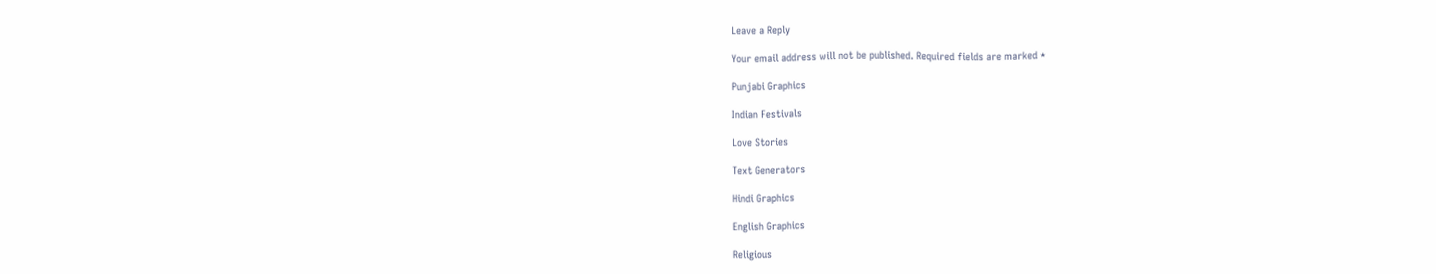Leave a Reply

Your email address will not be published. Required fields are marked *

Punjabi Graphics

Indian Festivals

Love Stories

Text Generators

Hindi Graphics

English Graphics

Religious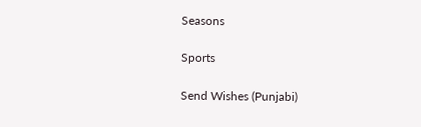Seasons

Sports

Send Wishes (Punjabi)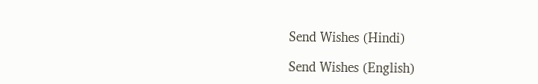Send Wishes (Hindi)

Send Wishes (English)